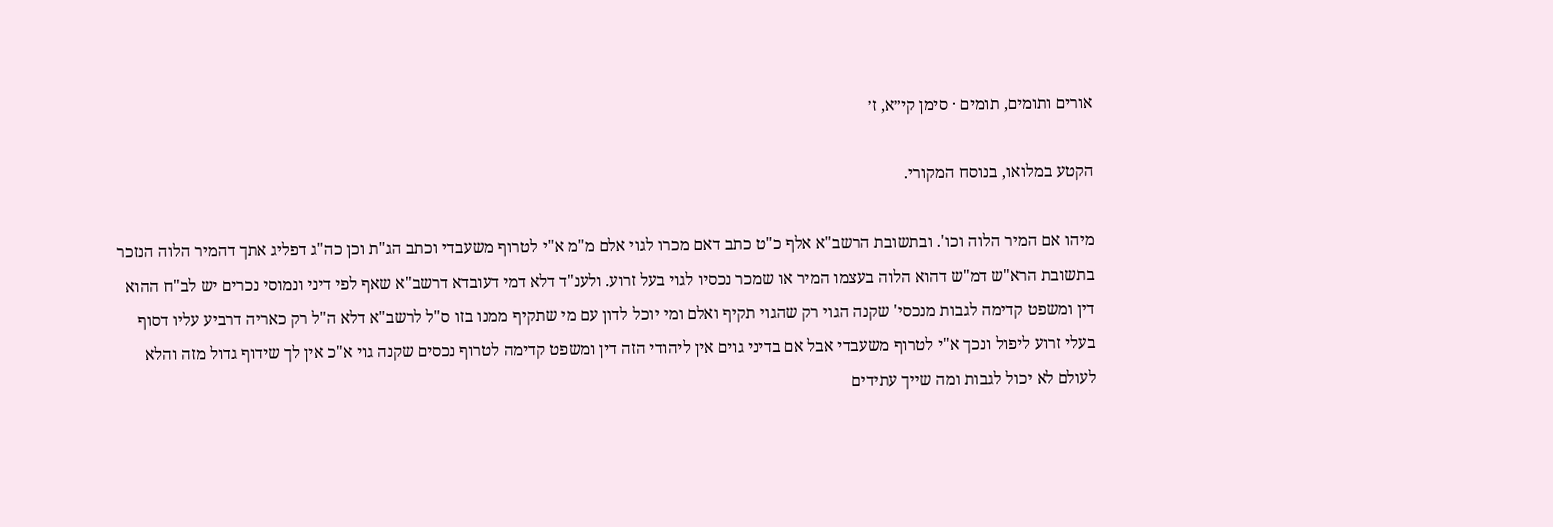אורים ותומים, תומים · סימן קי״א, ז׳

הקטע במלואו, בנוסח המקורי.

מיהו אם המיר הלוה וכו'. ובתשובת הרשב"א אלף כ"ט כתב דאם מכרו לגוי אלם מ"מ א"י לטרוף משעבדי וכתב הג"ת וכן כה"ג דפליג אתך דהמיר הלוה הנזכר בתשובת הרא"ש דמ"ש דהוא הלוה בעצמו המיר או שמכר נכסיו לגוי בעל זרוע. ולענ"ד דלא דמי דעובדא דרשב"א שאף לפי דיני ונמוסי נכרים יש לב"ח ההוא דין ומשפט קדימה לגבות מנכסי' שקנה הגוי רק שהגוי תקיף ואלם ומי יוכל לדון עם מי שתקיף ממנו בזו ס"ל לרשב"א דלא ה"ל רק כאריה דרביע עליו דסוף בעלי זרוע ליפול ונכך א"י לטרוף משעבדי אבל אם בדיני גוים אין ליהודי הזה דין ומשפט קדימה לטרוף נכסים שקנה גוי א"כ אין לך שידוף גדול מזה והלא לעולם לא יכול לגבות ומה שייך עתידים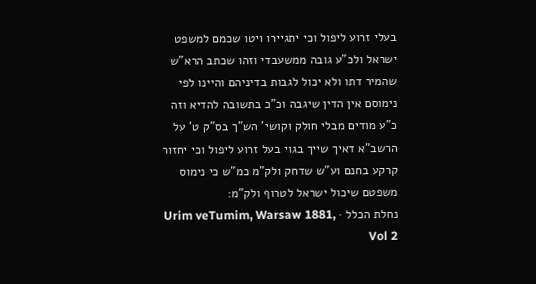בעלי זרוע ליפול וכי יתגיירו ויטו שכמם למשפט ישראל ולכ"ע גובה ממשעבדי וזהו שכתב הרא"ש שהמיר דתו ולא יכול לגבות בדיניהם והיינו לפי נימוסם אין הדין שיגבה וכ"כ בתשובה להדיא וזה כ"ע מודים מבלי חולק וקושי' הש"ך בס"ק ט' על הרשב"א דאיך שייך בגוי בעל זרוע ליפול וכי יחזור קרקע בחנם וע"ש שדחק ולק"מ כמ"ש כי נימוס משפטם שיכול ישראל לטרוף ולק"מ:
נחלת הכלל · Urim veTumim, Warsaw 1881, Vol 2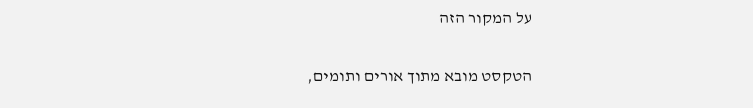על המקור הזה

הטקסט מובא מתוך אורים ותומים,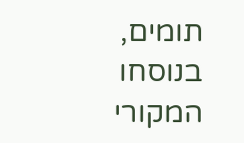תומים, בנוסחו המקורי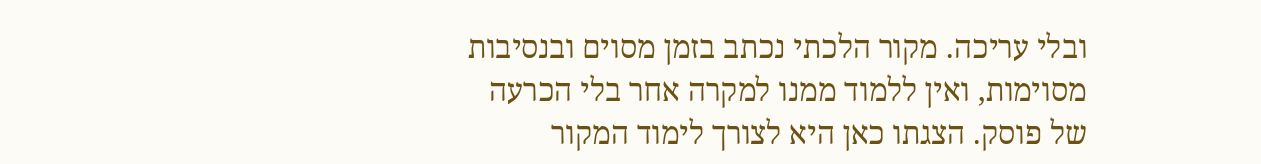ובלי עריכה. מקור הלכתי נכתב בזמן מסוים ובנסיבות מסוימות, ואין ללמוד ממנו למקרה אחר בלי הכרעה של פוסק. הצגתו כאן היא לצורך לימוד המקור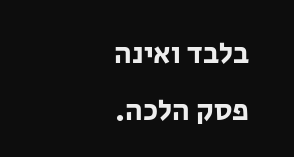בלבד ואינה פסק הלכה.